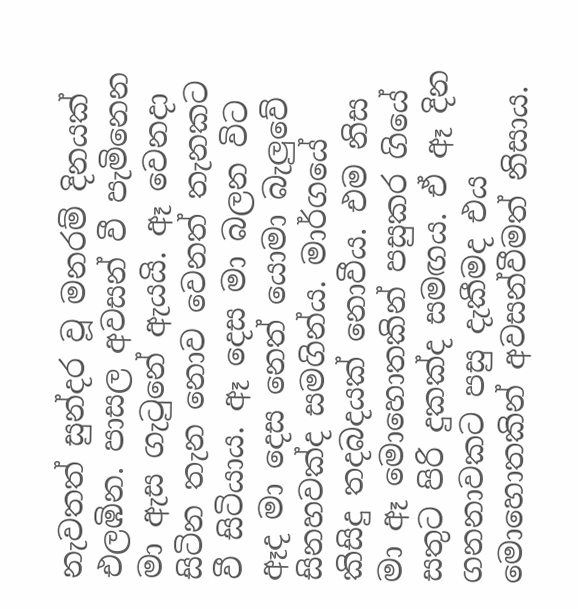නැවතත් සුන්දර වූ මනරම් දිනයක් එලඹින. පාසල අවසන් වී පැමිනෙන මා ඇස ගැටුනේ ඇයයි. ඈ වෙනදා සිටින තැන නොව වෙනත් තැනකට වී සිටියාය. ඈ දෙස මා බලන විට ඈද මා දෙස නෙත් යොමා බැලුවේ සිනහවක්ද සමගින්ය. මාර්ගයේ කිසිදු තදබදයක් නොවීය. එම නිස මා ඈ මොහොතකින් පසුකර ගියේ සතුට පිරි දුකක්ද සමඟය. ඒ ඈ දින ගනනාවකට පසු දැකීමද එය මොහොතකින් අවසන්වීමත් නිසාය.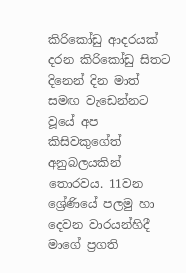කිරිකෝඩු ආදරයක් දරන කිරිකෝඩු සිතට දිනෙන් දින මාත් සමඟ වැඩෙන්නට වූයේ අප කිසිවකුගේත් අනුබලයකින් තොරවය. 11වන ශ්‍රේණියේ පලමු හා දෙවන වාරයන්හිදී මාගේ ප්‍රගති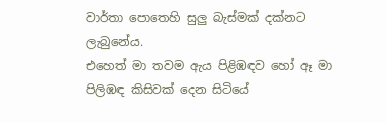වාර්තා පොතෙහි සුලු බැස්මක් දක්නට ලැබුනේය.
එහෙත් මා තවම ඇය පිළිඹඳව හෝ ඈ මා පිලිඹඳ කිසිවක් දෙන සිටියේ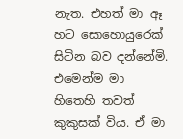නැත. එහත් මා ඈ හට සොහොයුරෙක් සිටින බව දන්නේමි. එමෙන්ම මා හිතෙහි තවත් කුකුසක් විය. ඒ මා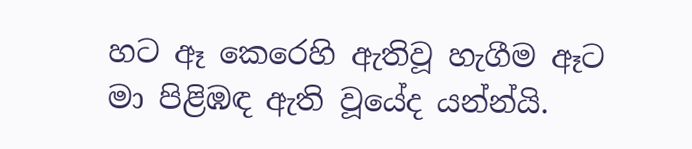හට ඈ කෙරෙහි ඇතිවූ හැගීම ඈට මා පිළිඹඳ ඇති වූයේද යන්න්යි.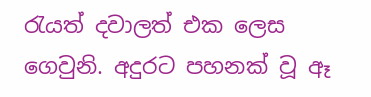රැයත් දවාලත් එක ලෙස ගෙවුනි. අදුරට පහනක් වූ ඈ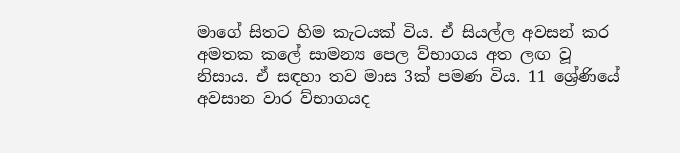මාගේ සිතට හිම කැටයක් විය. ඒ සියල්ල අවසන් කර අමතක කලේ සාමන්‍ය පෙල ව්භාගය අත ලඟ වූ නිසාය. ඒ සඳහා තව මාස 3ක් පමණ විය. 11 ශ්‍රේණියේ අවසාන වාර ව්භාගයද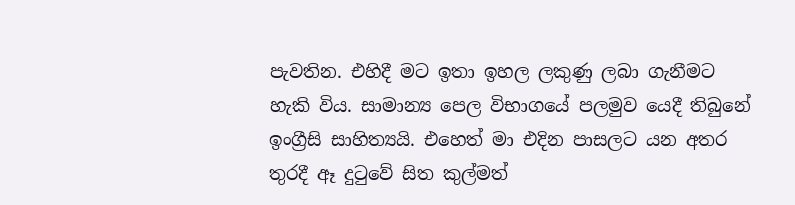පැවතින. එහිදී මට ඉතා ඉහල ලකුණු ලබා ගැනීමට හැකි විය. සාමාන්‍ය පෙල විභාගයේ පලමුව යෙදී තිබුනේ ඉංග්‍රීසි සාහිත්‍යයි. එහෙත් මා එදින පාසලට යන අතර තුරදී ඈ දුටුවේ සිත කුල්මත්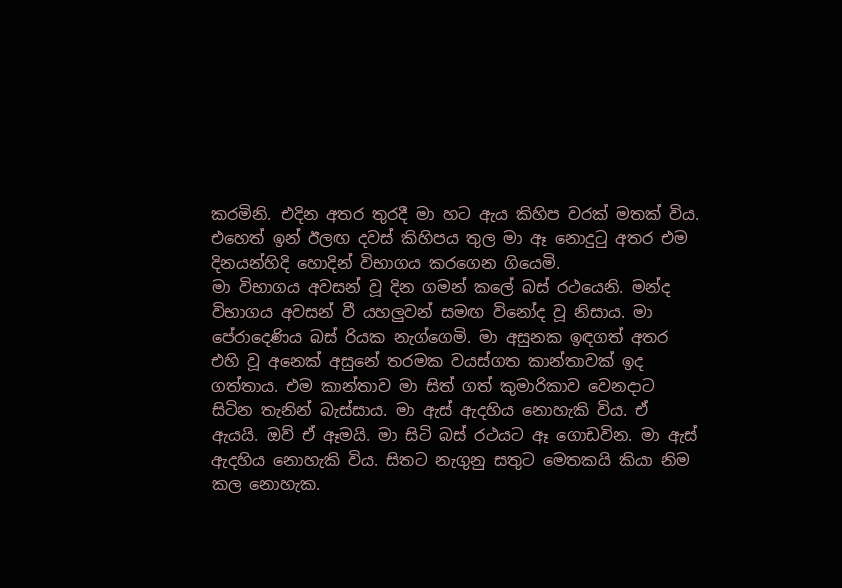කරමිනි. එදින අතර තුරදී මා හට ඇය කිහිප වරක් මතක් විය. එහෙත් ඉන් ඊලඟ දවස් කිහිපය තුල මා ඈ නොදුටු අතර එම දිනයන්හිදි හොදින් විභාගය කරගෙන ගියෙමි.
මා විභාගය අවසන් වූ දින ගමන් කලේ බස් රථයෙනි. මන්ද විභාගය අවසන් වී යහලුවන් සමඟ විනෝද වූ නිසාය. මා පේරාදෙණිය බස් රියක නැග්ගෙමි. මා අසුනක ඉඳගත් අතර එහි වූ අනෙක් අසුනේ තරමක වයස්ගත කාන්තාවක් ඉද ගත්තාය. එම කාන්තාව මා සිත් ගත් කුමාරිකාව වෙනදාට සිටින තැනින් බැස්සාය. මා ඇස් ඇදහිය නොහැකි විය. ඒ ඇයයි. ඔව් ඒ ඈමයි. මා සිටි බස් රථයට ඈ ගොඩවින. මා ඇස් ඇදහිය නොහැකි විය. සිතට නැගුනු සතුට මෙතකයි කියා නිම කල නොහැක.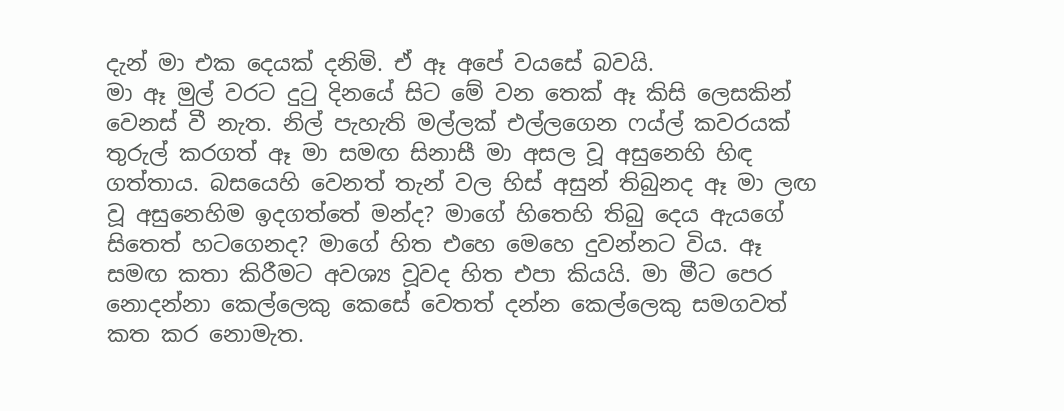දැන් මා එක දෙයක් දනිමි. ඒ ඈ අපේ වයසේ බවයි.
මා ඈ මුල් වරට දුටු දිනයේ සිට මේ වන තෙක් ඈ කිසි ලෙසකින් වෙනස් වී නැත. නිල් පැහැති මල්ලක් එල්ලගෙන ෆය්ල් කවරයක් තුරුල් කරගත් ඈ මා සමඟ සිනාසී මා අසල වූ අසුනෙහි හිඳ ගත්තාය. බසයෙහි වෙනත් තැන් වල හිස් අසුන් තිබුනද ඈ මා ලඟ වූ අසුනෙහිම ඉදගත්තේ මන්ද? මාගේ හිතෙහි තිබු දෙය ඇයගේ සිතෙත් හටගෙනද? මාගේ හිත එහෙ මෙහෙ දුවන්නට විය. ඈ සමඟ කතා කිරීමට අවශ්‍ය වූවද හිත එපා කියයි. මා මීට පෙර නොදන්නා කෙල්ලෙකු කෙසේ වෙතත් දන්න කෙල්ලෙකු සමගවත් කත කර නොමැත.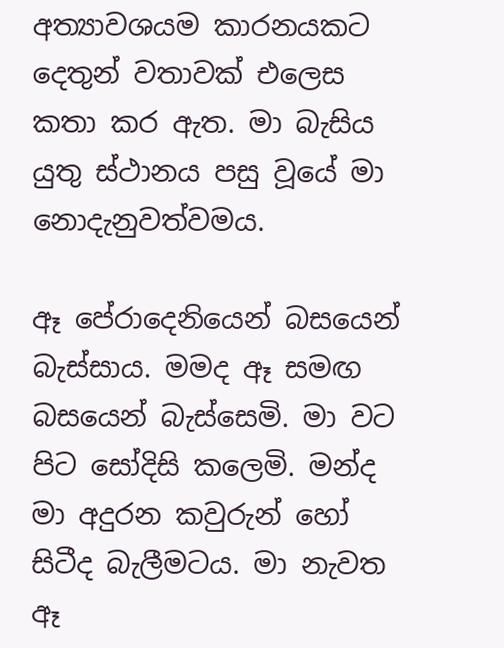අත්‍යාවශයම කාරනයකට දෙතුන් වතාවක් එලෙස කතා කර ඇත. මා බැසිය යුතු ස්ථානය පසු වූයේ මා නොදැනුවත්වමය.

ඈ පේරාදෙනියෙන් බසයෙන් බැස්සාය. මමද ඈ සමඟ බසයෙන් බැස්සෙමි. මා වට පිට සෝදිසි කලෙමි. මන්ද මා අදුරන කවුරුන් හෝ සිටීද බැලීමටය. මා නැවත ඈ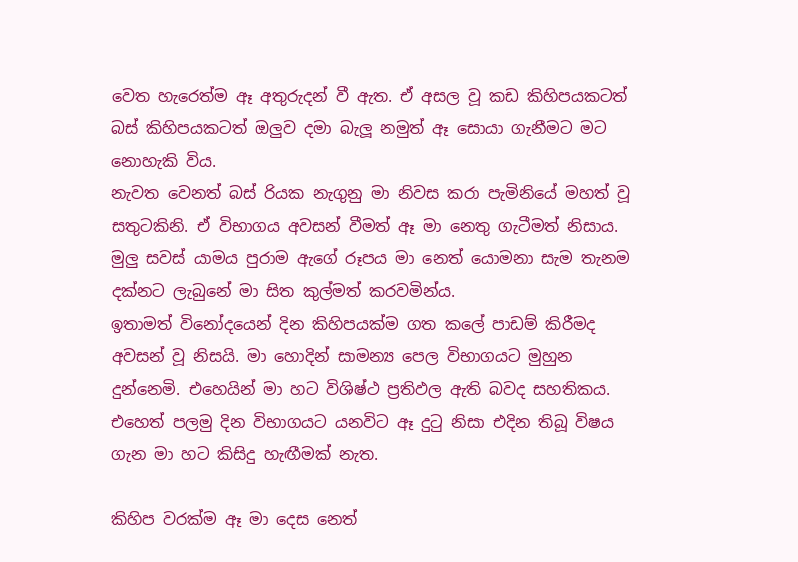වෙත හැරෙත්ම ඈ අතුරුදන් වී ඇත. ඒ අසල වූ කඩ කිහිපයකටත් බස් කිහිපයකටත් ඔලුව දමා බැලූ නමුත් ඈ සොයා ගැනීමට මට නොහැකි විය.
නැවත වෙනත් බස් රියක නැගුනු මා නිවස කරා පැමිනියේ මහත් වූ සතුටකිනි. ඒ විභාගය අවසන් වීමත් ඈ මා නෙතු ගැටීමත් නිසාය. මුලු සවස් යාමය පුරාම ඇගේ රූපය මා නෙත් යොමනා සැම තැනම දක්නට ලැබුනේ මා සිත කුල්මත් කරවමින්ය.
ඉතාමත් විනෝදයෙන් දින කිහිපයක්ම ගත කලේ පාඩම් කිරීමද අවසන් වූ නිසයි. මා හොදින් සාමන්‍ය පෙල විභාගයට මුහුන දුන්නෙමි. එහෙයින් මා හට විශිෂ්ථ ප්‍රතිඵල ඇති බවද සහතිකය. එහෙත් පලමු දින විභාගයට යනවිට ඈ දුටු නිසා එදින තිබූ විෂය ගැන මා හට කිසිදු හැඟීමක් නැත.

කිහිප වරක්ම ඈ මා දෙස නෙත්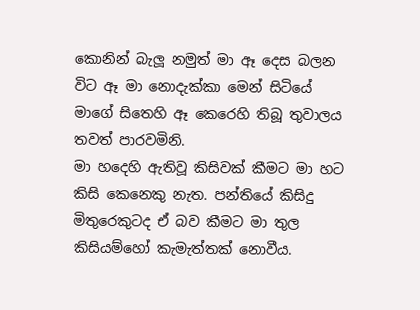කොනින් බැලූ නමුත් මා ඈ දෙස බලන විට ඈ මා නොදැක්කා මෙන් සිටියේ මාගේ සිතෙහි ඈ කෙරෙහි තිබූ තුවාලය තවත් පාරවමිනි.
මා හදෙහි ඇතිවූ කිසිවක් කීමට මා හට කිසි කෙනෙකු නැත. පන්තියේ කිසිදු මිතුරෙකුටද ඒ බව කීමට මා තුල කිසියම්හෝ කැමැත්තක් නොවීය.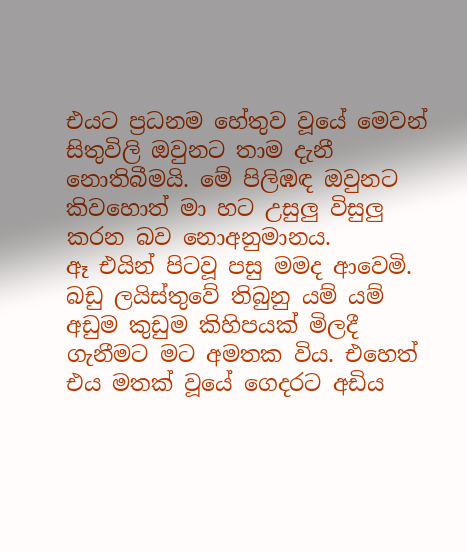එයට ප්‍රධනම හේතුව වූයේ මෙවන් සිතුවිලි ඔවුනට තාම දැනී නොතිබීමයි. මේ පිලිඹඳ ඔවුනට කිවහොත් මා හට උසුලු විසුලු කරන බව නොඅනුමානය.
ඈ එයින් පිටවූ පසු මමද ආවෙමි. බඩු ලයිස්තුවේ තිබුනු යම් යම් අඩුම කුඩුම කිහිපයක් මිලදී ගැනීමට මට අමතක විය. එහෙත් එය මතක් වූයේ ගෙදරට අඩිය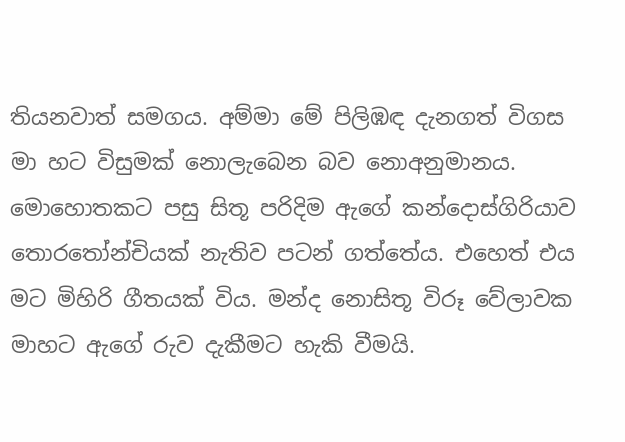තියනවාත් සමගය. අම්මා මේ පිලිඹඳ දැනගත් විගස මා හට විසුමක් නොලැබෙන බව නොඅනුමානය. මොහොතකට පසු සිතූ පරිදිම ඇගේ කන්දොස්ගිරියාව තොරතෝන්චියක් නැතිව පටන් ගත්තේය. එහෙත් එය මට මිහිරි ගීතයක් විය. මන්ද නොසිතූ විරූ වේලාවක මාහට ඇගේ රුව දැකීමට හැකි වීමයි.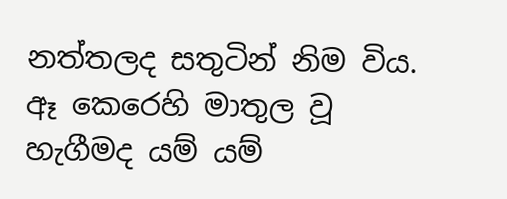නත්තලද සතුටින් නිම විය. ඈ කෙරෙහි මාතුල වූ හැගීමද යම් යම්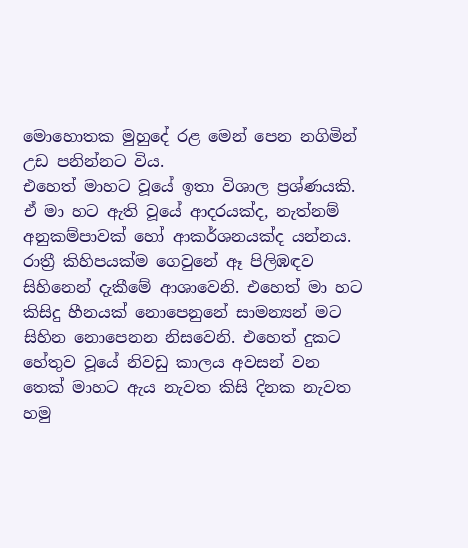මොහොතක මුහුදේ රළ මෙන් පෙන නගිමින් උඩ පනින්නට විය.
එහෙත් මාහට වූයේ ඉතා විශාල ප්‍රශ්ණයකි. ඒ මා හට ඇති වූයේ ආදරයක්ද, නැත්නම් අනුකම්පාවක් හෝ ආකර්ශනයක්ද යන්නය.
රාත්‍රී කිහිපයක්ම ගෙවුනේ ඈ පිලිඹඳව සිහිනෙන් දැකීමේ ආශාවෙනි. එහෙත් මා හට කිසිදු හීනයක් නොපෙනුනේ සාමන්‍යන් මට සිහින නොපෙනන නිසවෙනි. එහෙත් දුකට හේතුව වූයේ නිවඩු කාලය අවසන් වන තෙක් මාහට ඇය නැවත කිසි දිනක නැවත හමු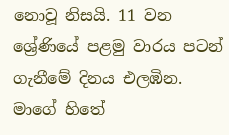නොවූ නිසයි. 11 වන ශ්‍රේණියේ පළමු වාරය පටන් ගැනීමේ දිනය එලඹින. මාගේ හිතේ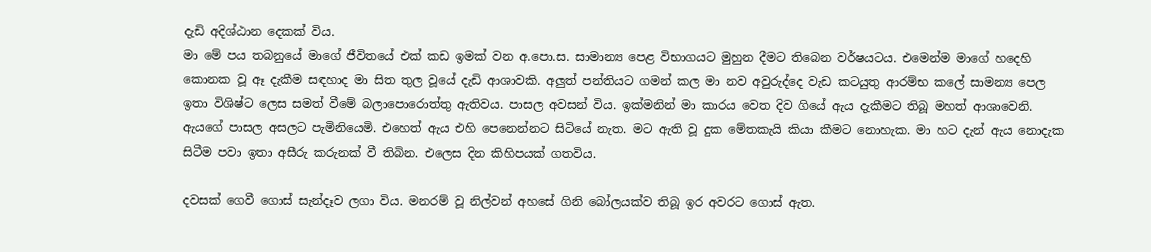දැඩි අදිශ්ඨාන දෙකක් විය.
මා මේ පය තබනුයේ මාගේ ජීවිතයේ එක් කඩ ඉමක් වන අ.පො.ස. සාමාන්‍ය පෙළ විභාගයට මුහුන දීමට තිබෙන වර්ෂයටය. එමෙන්ම මාගේ හදෙහි කොනක වූ ඈ දැකීම සඳහාද මා සිත තුල වූයේ දැඩි ආශාවකි. අලුත් පන්තියට ගමන් කල මා නව අවුරුද්දෙ වැඩ කටයුතු ආරම්භ කලේ සාමන්‍ය පෙල ඉතා විශිෂ්ට ලෙස සමත් වීමේ බලාපොරොත්තු ඇතිවය. පාසල අවසන් විය. ඉක්මනින් මා කාරය වෙත දිව ගියේ ඇය දැකීමට තිබූ මහත් ආශාවෙනි. ඇයගේ පාසල අසලට පැමිනියෙමි. එහෙත් ඇය එහි පෙනෙන්නට සිටියේ නැත. මට ඇති වූ දුක මේතකැයි කියා කීමට නොහැක. මා හට දැන් ඇය නොදැක සිටීම පවා ඉතා අසීරු කරුනක් වී තිබින. එලෙස දින කිහිපයක් ගතවිය.

දවසක් ගෙවී ගොස් සැන්දෑව ලගා විය. මනරම් වූ නිල්වන් අහසේ ගිනි බෝලයක්ව තිබූ ඉර අවරට ගොස් ඇත.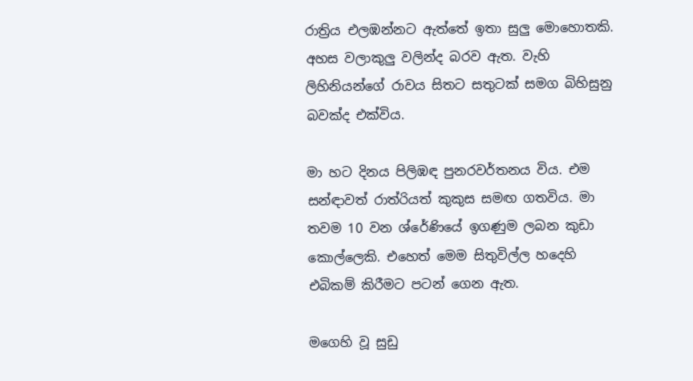රාත්‍රිය එලඹන්නට ඇත්තේ ඉතා සුලු මොහොතකි. අහස වලාකුලු වලින්ද බරව ඇත. වැහි ලිහිනියන්ගේ රාවය සිතට සතුටක් සමග බිහිසුනු බවක්ද එක්විය.

මා හට දිනය පිලිඹඳ පුනරවර්තනය විය. එම සන්ඳාවත් රාත්රියත් කුකුස සමඟ ගතවිය. මා තවම 10 වන ශ්රේණියේ ඉගණුම ලබන කුඩා කොල්ලෙකි. එහෙත් මෙම සිතුවිල්ල හදෙහි එබිකම් කිරීමට පටන් ගෙන ඇත.

මගෙහි වූ සුඩු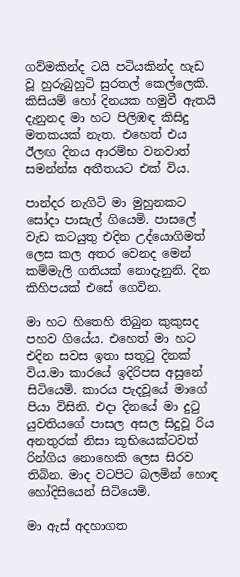ගව්මකින්ද ටයි පටියකින්ද හැඩ වූ හුරුබුහුටි සුරතල් කෙල්ලෙකි. කිසියම් හෝ දිනයක හමුවී ඇතයි දැනුනද මා හට පිලිඹඳ කිසිදු මතකයක් නැත. එහෙත් එය ඊලඟ දිනය ආරම්භ වනවාත් සමන්න්ඝ අතීතයට එක් විය.

පාන්දර නැගිටි මා මුහුනකට සෝදා පාසැල් ගියෙමි. පාසලේ වැඩ කටයුතු එදින උද්යොගිමත් ලෙස කල අතර වෙනද මෙන් කම්මැලි ගතියක් නොදැනුනි. දින කිහිපයක් එසේ ගෙවින.

මා හට හිතෙහි තිබුන කුකුසද පහව ගියේය. එහෙත් මා හට එදින සවස ඉතා සතුටු දිනක් විය.මා කාරයේ ඉදිරිපස අසුනේ සිටියෙමි. කාරය පැදවූයේ මාගේ පියා විසිනි. එදා දිනයේ මා දුටු යුවතියගේ පාසල අසල සිදුවූ රිය අනතුරක් නිසා කූභියෙක්ටවත් රින්ගිය නොහෙකි ලෙස සිරව තිබින. මාද වටපිට බලමින් හොඳ හෝදිසියෙන් සිටියෙමි.

මා ඇස් අදහාගත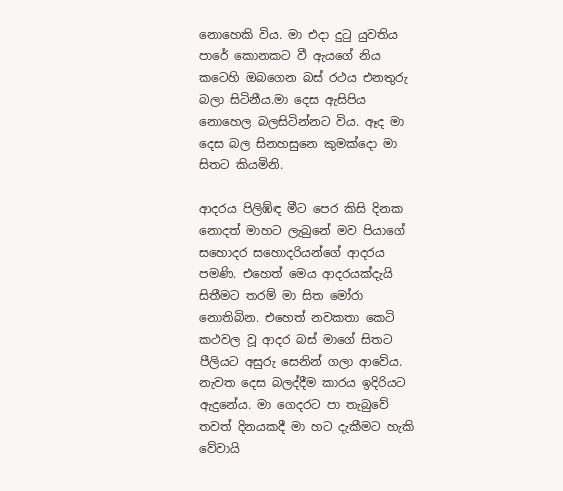නොහෙකි විය. මා එදා දුටු යුවතිය පාරේ කොනකට වී ඇයගේ නිය කටෙහි ඔබගෙන බස් රථය එනතුරු බලා සිටිනීය.මා දෙස ඇසිපිය නොහෙල බලසිටින්නට විය. ඈද මා දෙස බල සිනහසුනෙ කුමක්දො මා සිතට කියමිනි.

ආදරය පිලිඹ්ඳ මීට පෙර කිසි දිනක නොදත් මාහට ලැබුනේ මව පියාගේ සහොදර සහොදරියන්ගේ ආදරය පමණි. එහෙත් මෙය ආදරයක්දැයි සිතීමට තරම් මා සිත මෝරා නොතිබින. එහෙත් නවකතා කෙටි කථවල වූ ආදර බස් මාගේ සිතට පීලියට අසුරු සෙනින් ගලා ආවේය. නැවත දෙස බලද්දීම කාරය ඉදිරියට ඇදුනේය. මා ගෙදරට පා තැබුවේ තවත් දිනයකදී මා හට දැකීමට හැකි වේවායි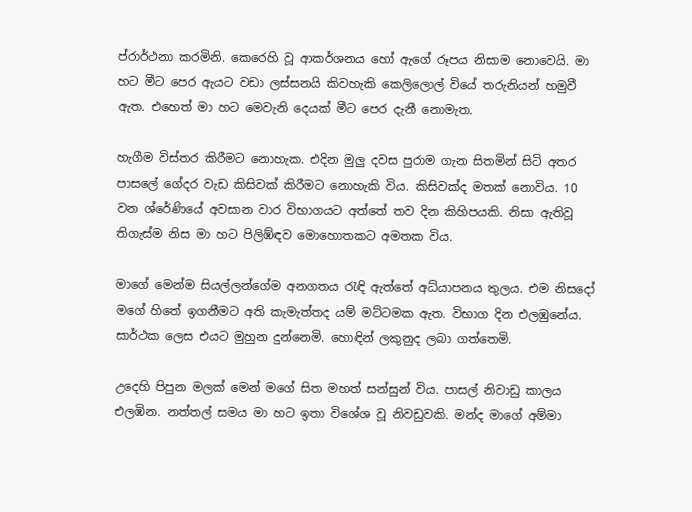ප්රාර්ථනා කරමිනි. කෙරෙහි වූ ආකර්ශනය හෝ ඇගේ රූපය නිසාම නොවෙයි. මා හට මීට පෙර ඇයට වඩා ලස්සනයි කිවහැකි කෙලිලොල් වියේ තරුනියන් හමුවී ඇත. එහෙත් මා හට මෙවැනි දෙයක් මීට පෙර දැනී නොමැත.

හැගීම විස්තර කිරීමට නොහැක. එදින මුලු දවස පුරාම ගැන සිතමින් සිටි අතර පාසලේ ගේදර වැඩ කිසිවක් කිරීමට නොහැකි විය. කිසිවක්ද මතක් නොවිය. 10 වන ශ්රේණියේ අවසාන වාර විභාගයට අත්තේ තව දින කිහිපයකි. නිසා ඇතිවූ තිගැස්ම නිස මා හට පිලිඹ්ඳව මොහොතකට අමතක විය.

මාගේ මෙන්ම සියල්ලන්ගේම අනගතය රැඳි ඇත්තේ අධ්යාපනය තුලය. එම නිසදෝ මගේ හිතේ ඉගනීමට අති කැමැත්තද යම් මට්ටමක ඇත. විභාග දින එලඹුනේය. සාර්ථක ලෙස එයට මුහුන දුන්නෙමි. හොඳින් ලකුනුද ලබා ගත්තෙමි.

උදෙහි පිපුන මලක් මෙන් මගේ සිත මහත් සන්සුන් විය. පාසල් නිවාඩු කාලය එලඹින. නත්තල් සමය මා හට ඉතා විශේශ වූ නිවඩුවකි. මන්ද මාගේ අම්මා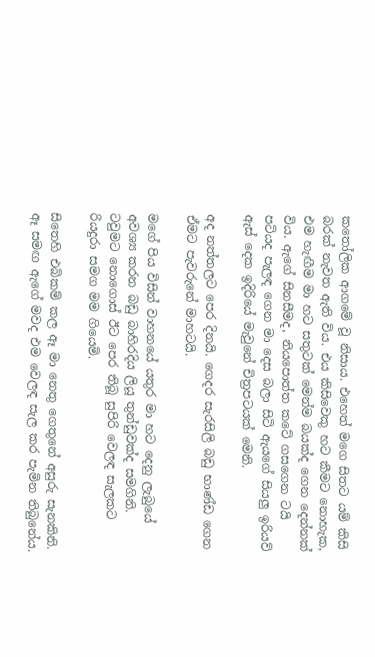කතෝලික ආගමේ වූ නිසාය. එහෙත් මගෙ සිතට යම් කිසි බරක් නැවත ඇති විය. එය කිසිවෙකු හට කීමට නොහැක, එම හැඟීම මා හට සතුටක් මෙන්ම බයක්ද ගෙන දෙන්නක් විය. ඇගේ සිනසීමද, නියපොත්ත කටේ ගසගෙන ටයි පටියද පැලඳ ගෙන මා දෙස බලා සිටි ඇයගේ සියලු ඉරියව් ඇස් දෙක ඉදිරියේ මැවුනේ චිත්‍රපටයක් මෙනි.

අද නත්තලට පෙර දිනයි. ගෙදර සැරසිලි බඩු භාණ්ඩ ගෙන ඒමට පැවරුනේ මාහටයි.

මගේ පිය විසින් වාහනයේ යතුර මා හට දෙනු ලැබුයේ අවශ්‍ය කරන බඩු බාහිරදිය ලියූ තුන්ඩුවක්ද සමගිනි. ටවුමට නොගොස් ඊට පෙර තිබූ සුපිරි වෙලඳ සැලකට රියදුරා සමග මම ගියෙමි.

සිතෙහි එබිකම් කල ඈ මා නෙතු ගෙතුනේ අසුරු සැනකිනි. ඈ සමඟ ඇගේ මවද එම වෙලඳ සැල කර පැමින තිබුනේය.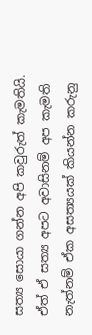සත්‍ය සොයා ගන්න අපි කවුරුත් කැමතියි. ඒත් ඒ සත්‍ය අපට අවාසිනම් අප කැමති නැත්නම් ඒක අසත්‍යයක් කියන්න කරුනු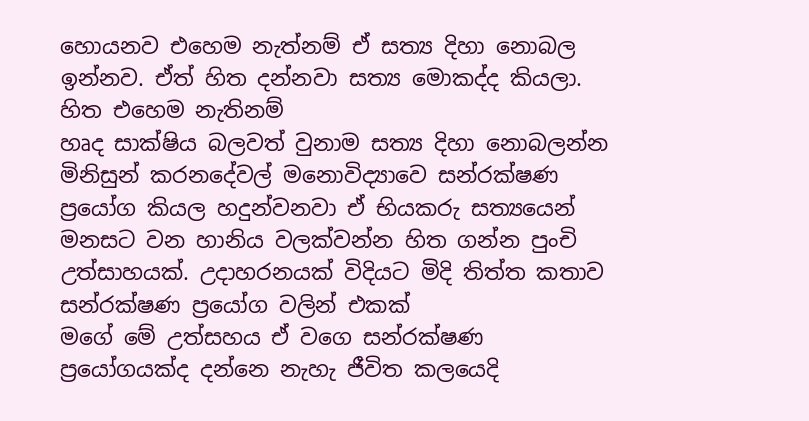හොයනව එහෙම නැත්නම් ඒ සත්‍ය දිහා නොබල ඉන්නව. ඒත් හිත දන්නවා සත්‍ය මොකද්ද කියලා. හිත එහෙම නැතිනම්
හෘද සාක්ෂිය බලවත් වුනාම සත්‍ය දිහා නොබලන්න මිනිසුන් කරනදේවල් මනොවිද්‍යාවෙ සන්රක්ෂණ ප්‍රයෝග කියල හදුන්වනවා ඒ භියකරු සත්‍යයෙන් මනසට වන හානිය වලක්වන්න හිත ගන්න පුංචි උත්සාහයක්. උදාහරනයක් විදියට මිදි තිත්ත කතාව සන්රක්ෂණ ප්‍රයෝග වලින් එකක්
මගේ මේ උත්සහය ඒ වගෙ සන්රක්ෂණ ප්‍රයෝගයක්ද දන්නෙ නැහැ ජීවිත කලයෙදි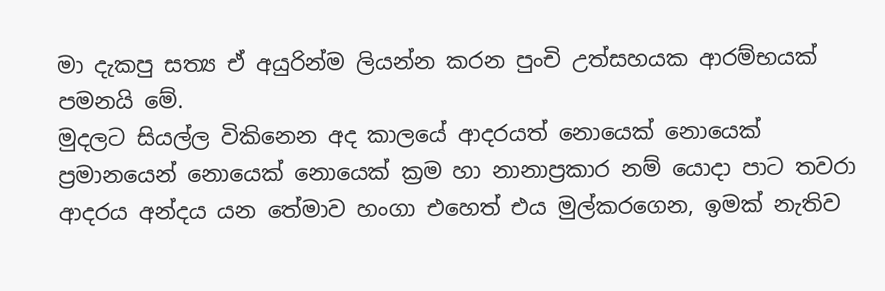මා දැකපු සත්‍ය ඒ අයුරින්ම ලියන්න කරන පුංචි උත්සහයක ආරම්භයක් පමනයි මේ.
මුදලට සියල්ල විකිනෙන අද කාලයේ ආදරයත් නොයෙක් නොයෙක් ප්‍රමානයෙන් නොයෙක් නොයෙක් ක්‍රම හා නානාප්‍රකාර නම් යොදා පාට තවරා ආදරය අන්දය යන තේමාව හංගා එහෙත් එය මුල්කරගෙන, ඉමක් නැතිව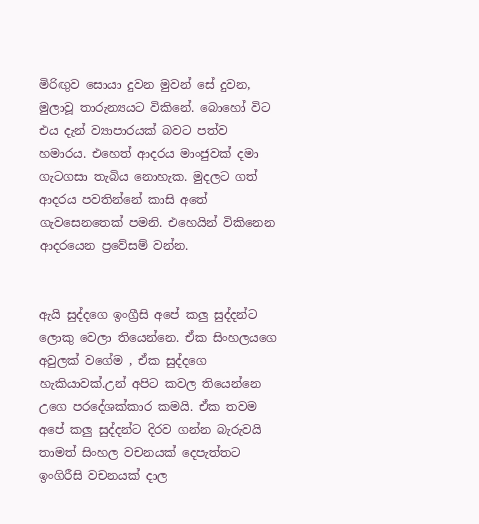මිරිඟුව සොයා දුවන මුවන් සේ දුවන, මුලාවූ තාරුන්‍යයට විකිනේ. බොහෝ විට එය දැන් ව්‍යාපාරයක් බවට පත්ව හමාරය. එහෙත් ආදරය මාංජුවක් දමා ගැටගසා තැබිය නොහැක. මුදලට ගත් ආදරය පවතින්නේ කාසි අතේ ගැවසෙනතෙක් පමනි. එහෙයින් විකිනෙන ආදරයෙන ප්‍රවේසම් වන්න.


ඇයි සුද්දගෙ ඉංග්‍රීසි අපේ කලු සුද්දන්ට ලොකු වෙලා තියෙන්නෙ. ඒක සිංහලයගෙ අවුලක් වගේම , ඒක සුද්දගෙ හැකියාවක්.උන් අපිට කවල තියෙන්නෙ උගෙ පරදේශක්කාර කමයි. ඒක තවම අපේ කලු සුද්දන්ට දිරව ගන්න බැරුවයි තාමත් සිංහල වචනයක් දෙපැත්තට ඉංගිරීසි වචනයක් දාල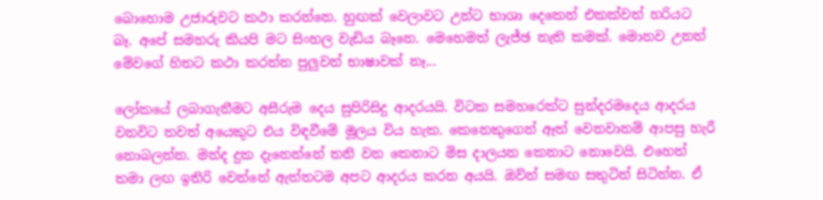බොහොම උජාරුවට කථා කරන්නෙ. හුඟක් වෙලාවට උන්ට භාශා දෙකෙන් එකක්වත් හරියට බෑ. අපේ සමහරු කියපි මට සිංහල වැඩිය බෑනෙ. මෙහෙමත් ලැජ්ඡ නැති කමක්. මොනව උනත් මේවගේ හිතට කථා කරන්න පුලුවන් භාෂාවක් නෑ...

ලෝකයේ ලබාගැනීමට අසීරුම දෙය සුපිරිසිදු ආදරයයි. විටක සමහරෙක්ට සුන්දරමදෙය ආදරය වනවිට තවත් අයෙකුට එය විඳවීමේ මූලය විය හැක. කෙනෙකුගෙන් ඈත් වෙනවානම් ආපසු හැරී නොබලන්න. මන්ද දුක දැනෙන්නේ තනි වන කෙනාට මිස දාලයන කෙනාට නොවෙයි. එහෙත් තමා ලඟ ඉතිරි වෙන්නේ ඇත්තටම අපට ආදරය කරන අයයි. ඔව්න් සමඟ සතුටින් සිටින්න. ඒ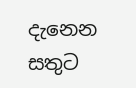දැනෙන සතුට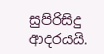සුපිරිසිදු ආදරයයි.